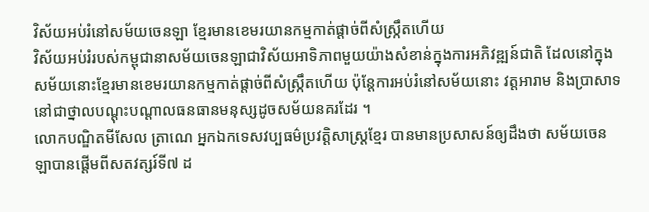វិស័យអប់រំនៅសម័យចេនឡា ខ្មែរមានខេមរយានកម្មកាត់ផ្ដាច់ពីសំស្ក្រឹតហើយ
វិស័យអប់រំរបស់កម្ពុជានាសម័យចេនឡាជាវិស័យអាទិភាពមួយយ៉ាងសំខាន់ក្នុងការអភិវឌ្ឍន៍ជាតិ ដែលនៅក្នុងសម័យនោះខ្មែរមានខេមរយានកម្មកាត់ផ្ដាច់ពីសំស្ក្រឹតហើយ ប៉ុន្ដែការអប់រំនៅសម័យនោះ វត្ដអារាម និងប្រាសាទនៅជាថ្នាលបណ្ដុះបណ្ដាលធនធានមនុស្សដូចសម័យនគរដែរ ។
លោកបណ្ឌិតមីសែល ត្រាណេ អ្នកឯកទេសវប្បធម៌ប្រវត្ដិសាស្ដ្រខ្មែរ បានមានប្រសាសន៍ឲ្យដឹងថា សម័យចេនឡាបានផ្ដើមពីសតវត្សរ៍ទី៧ ដ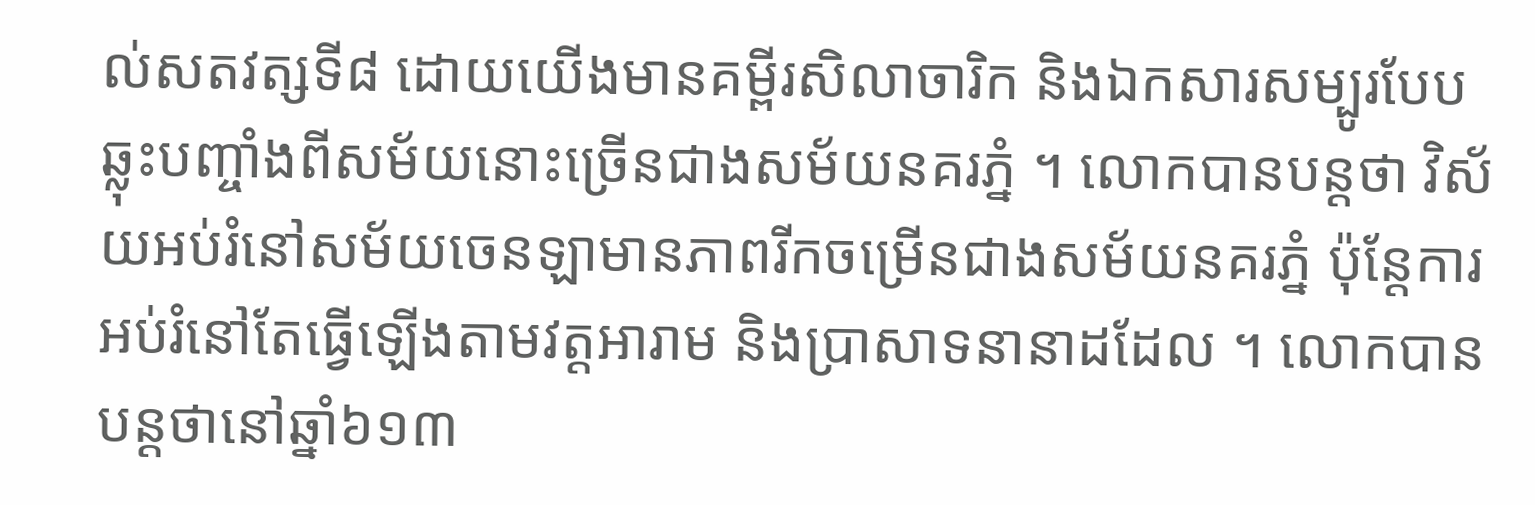ល់សតវត្សទី៨ ដោយយើងមានគម្ពីរសិលាចារិក និងឯកសារសម្បូរបែបឆ្លុះបញ្ចាំងពីសម័យនោះច្រើនជាងសម័យនគរភ្នំ ។ លោកបានបន្ដថា វិស័យអប់រំនៅសម័យចេនឡាមានភាពរីកចម្រើនជាងសម័យនគរភ្នំ ប៉ុន្ដែការអប់រំនៅតែធ្វើឡើងតាមវត្ដអារាម និងប្រាសាទនានាដដែល ។ លោកបានបន្ដថានៅឆ្នាំ៦១៣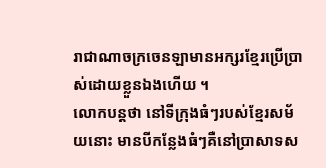រាជាណាចក្រចេនឡាមានអក្សរខ្មែរប្រើប្រាស់ដោយខ្លួនឯងហើយ ។
លោកបន្ដថា នៅទីក្រុងធំៗរបស់ខ្មែរសម័យនោះ មានបីកន្លែងធំៗគឺនៅប្រាសាទស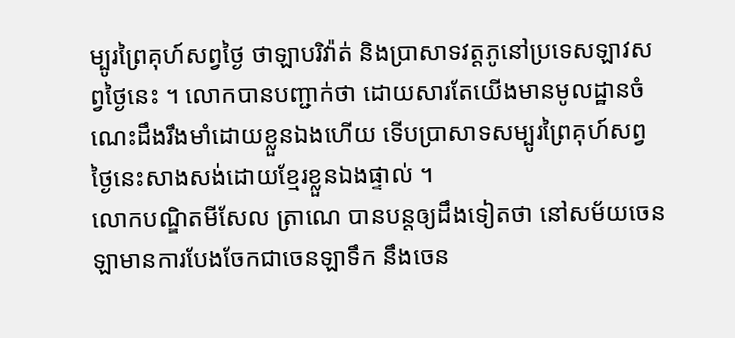ម្បូរព្រៃគុហ៍សព្វថ្ងៃ ថាឡាបរិវ៉ាត់ និងប្រាសាទវត្ដភូនៅប្រទេសឡាវសព្វថ្ងៃនេះ ។ លោកបានបញ្ជាក់ថា ដោយសារតែយើងមានមូលដ្ឋានចំណេះដឹងរឹងមាំដោយខ្លួនឯងហើយ ទើបប្រាសាទសម្បូរព្រៃគុហ៍សព្វថ្ងៃនេះសាងសង់ដោយខ្មែរខ្លួនឯងផ្ទាល់ ។
លោកបណ្ឌិតមីសែល ត្រាណេ បានបន្ដឲ្យដឹងទៀតថា នៅសម័យចេនឡាមានការបែងចែកជាចេនឡាទឹក នឹងចេន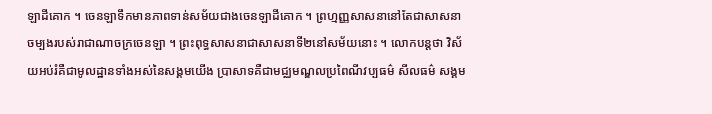ឡាដីគោក ។ ចេនឡាទឹកមានភាពទាន់សម័យជាងចេនឡាដីគោក ។ ព្រហ្មញ្ញសាសនានៅតែជាសាសនាចម្បងរបស់រាជាណាចក្រចេនឡា ។ ព្រះពុទ្ធសាសនាជាសាសនាទី២នៅសម័យនោះ ។ លោកបន្ដថា វិស័យអប់រំគឺជាមូលដ្ឋានទាំងអស់នៃសង្គមយើង ប្រាសាទគឺជាមជ្ឈមណ្ឌលប្រពៃណីវប្បធម៌ សីលធម៌ សង្គម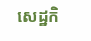សេដ្ឋកិ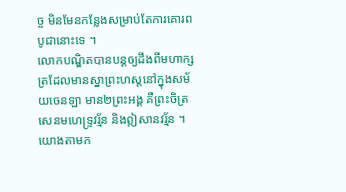ច្ច មិនមែនកន្លែងសម្រាប់តែការគោរពបូជានោះទេ ។
លោកបណ្ឌិតបានបន្ដឲ្យដឹងពីមហាក្សត្រដែលមានស្នាព្រះហស្ដនៅក្នុងសម័យចេនឡា មាន២ព្រះអង្គ គឺព្រះចិត្រសេនមហេទ្ទ្រវរ្ម័ន និងឦសានវរ្ម័ន ។ យោងតាមក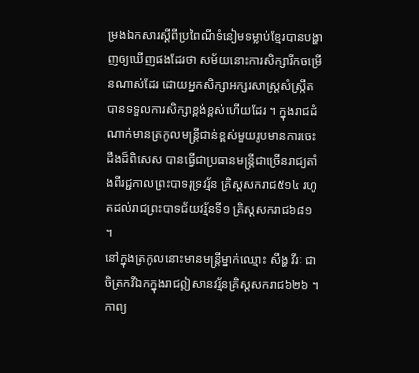ម្រងឯកសារស្ដីពីប្រពៃណីទំនៀមទម្លាប់ខ្មែរបានបង្ហាញឲ្យឃើញផងដែរថា សម័យនោះការសិក្សារីកចម្រើនណាស់ដែរ ដោយអ្នកសិក្សាអក្សរសាស្ដ្រសំស្ក្រឹតបានទទួលការសិក្សាខ្ពង់ខ្ពស់ហើយដែរ ។ ក្នុងរាជដំណាក់មានត្រកូលមន្ដ្រីជាន់ខ្ពស់មួយរូបមានការចេះដឹងដ៏ពិសេស បានធ្វើជាប្រធានមន្ដ្រីជាច្រើនរាជ្យតាំងពីរជ្ជកាលព្រះបាទរុទ្រវរ្ម័ន គ្រិស្ដសករាជ៥១៤ រហូតដល់រាជព្រះបាទជ័យវរ្ម័នទី១ គ្រិស្ដសករាជ៦៨១ ។
នៅក្នុងត្រកូលនោះមានមន្ដ្រីម្នាក់ឈ្មោះ សឹង្ហ វីរៈ ជាចិត្រកវីឯកក្នុងរាជឦសានវរ្ម័នគ្រិស្ដសករាជ៦២៦ ។ កាព្យ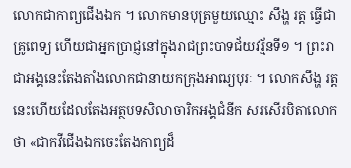លោកជាកាព្យជើងឯក ។ លោកមានបុត្រមួយឈ្មោះ សឹង្ហ រត្ដ ធ្វើជាគ្រូពេទ្យ ហើយជាអ្នកប្រាជ្ញនៅក្នុងរាជព្រះបាទជ័យវរ្ម័នទី១ ។ ព្រះរាជាអង្គនេះតែងតាំងលោកជានាយកក្រុងអាឍ្យបុរៈ ។ លោកសឹង្ហ រត្ដ នេះហើយដែលតែងអត្ថបទសិលាចារិកអង្គជំនីក សរសើរបិតាលោកថា «ជាកវីជើងឯកចេះតែងកាព្យដ៏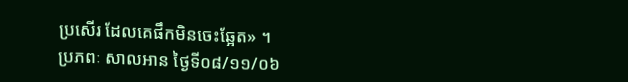ប្រសើរ ដែលគេផឹកមិនចេះឆ្អែត» ។
ប្រភពៈ សាលអាន ថ្ងៃទី០៨/១១/០៦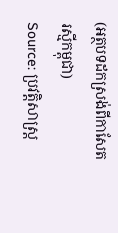(អត្ថបទដកស្រង់ពីកាសែតរស្មីកម្ពុជា)
Source: ប្រវត្ដិសាស្រ្ដ